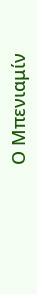Ο Μπενιαμίν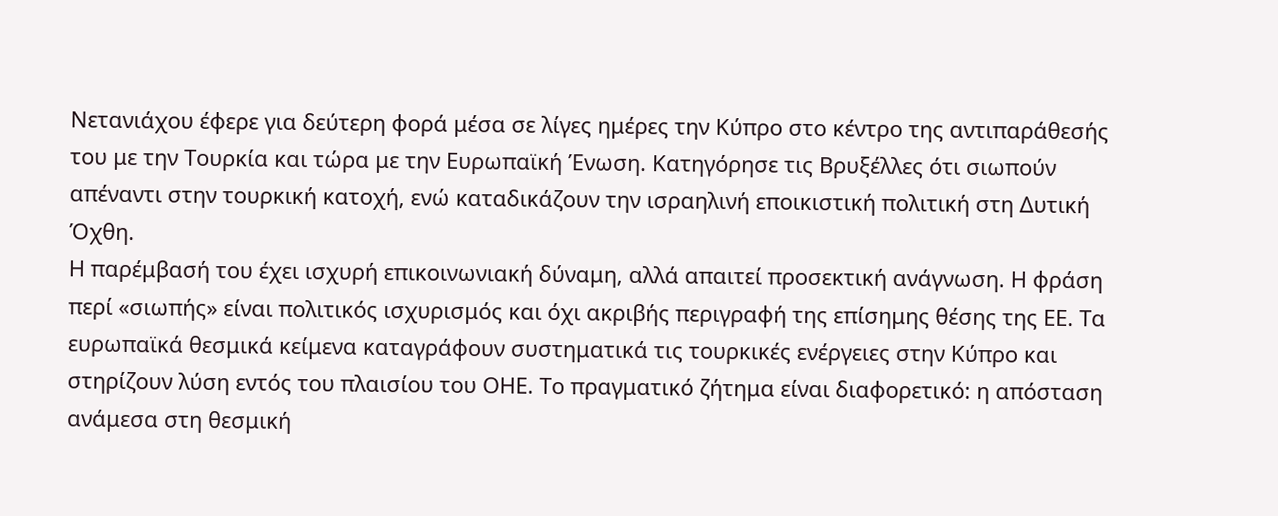Νετανιάχου έφερε για δεύτερη φορά μέσα σε λίγες ημέρες την Κύπρο στο κέντρο της αντιπαράθεσής του με την Τουρκία και τώρα με την Ευρωπαϊκή Ένωση. Κατηγόρησε τις Βρυξέλλες ότι σιωπούν απέναντι στην τουρκική κατοχή, ενώ καταδικάζουν την ισραηλινή εποικιστική πολιτική στη Δυτική Όχθη.
Η παρέμβασή του έχει ισχυρή επικοινωνιακή δύναμη, αλλά απαιτεί προσεκτική ανάγνωση. Η φράση περί «σιωπής» είναι πολιτικός ισχυρισμός και όχι ακριβής περιγραφή της επίσημης θέσης της ΕΕ. Τα ευρωπαϊκά θεσμικά κείμενα καταγράφουν συστηματικά τις τουρκικές ενέργειες στην Κύπρο και στηρίζουν λύση εντός του πλαισίου του ΟΗΕ. Το πραγματικό ζήτημα είναι διαφορετικό: η απόσταση ανάμεσα στη θεσμική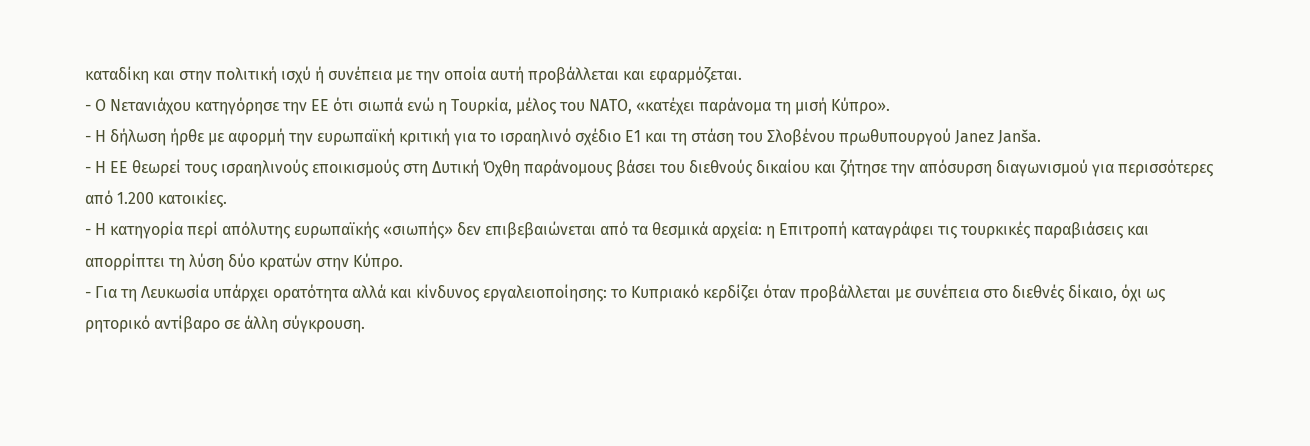καταδίκη και στην πολιτική ισχύ ή συνέπεια με την οποία αυτή προβάλλεται και εφαρμόζεται.
- Ο Νετανιάχου κατηγόρησε την ΕΕ ότι σιωπά ενώ η Τουρκία, μέλος του NATO, «κατέχει παράνομα τη μισή Κύπρο».
- Η δήλωση ήρθε με αφορμή την ευρωπαϊκή κριτική για το ισραηλινό σχέδιο E1 και τη στάση του Σλοβένου πρωθυπουργού Janez Janša.
- Η ΕΕ θεωρεί τους ισραηλινούς εποικισμούς στη Δυτική Όχθη παράνομους βάσει του διεθνούς δικαίου και ζήτησε την απόσυρση διαγωνισμού για περισσότερες από 1.200 κατοικίες.
- Η κατηγορία περί απόλυτης ευρωπαϊκής «σιωπής» δεν επιβεβαιώνεται από τα θεσμικά αρχεία: η Επιτροπή καταγράφει τις τουρκικές παραβιάσεις και απορρίπτει τη λύση δύο κρατών στην Κύπρο.
- Για τη Λευκωσία υπάρχει ορατότητα αλλά και κίνδυνος εργαλειοποίησης: το Κυπριακό κερδίζει όταν προβάλλεται με συνέπεια στο διεθνές δίκαιο, όχι ως ρητορικό αντίβαρο σε άλλη σύγκρουση.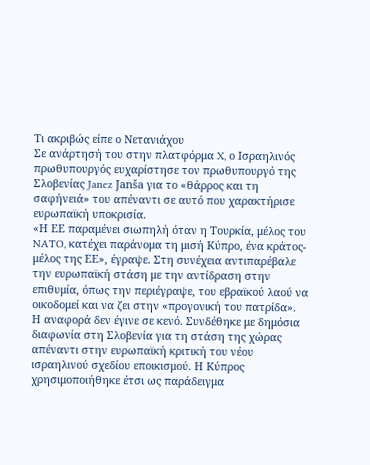Τι ακριβώς είπε ο Νετανιάχου
Σε ανάρτησή του στην πλατφόρμα X, ο Ισραηλινός πρωθυπουργός ευχαρίστησε τον πρωθυπουργό της Σλοβενίας Janez Janša για το «θάρρος και τη σαφήνειά» του απέναντι σε αυτό που χαρακτήρισε ευρωπαϊκή υποκρισία.
«Η ΕΕ παραμένει σιωπηλή όταν η Τουρκία, μέλος του NATO, κατέχει παράνομα τη μισή Κύπρο, ένα κράτος-μέλος της ΕΕ», έγραψε. Στη συνέχεια αντιπαρέβαλε την ευρωπαϊκή στάση με την αντίδραση στην επιθυμία, όπως την περιέγραψε, του εβραϊκού λαού να οικοδομεί και να ζει στην «προγονική του πατρίδα».
Η αναφορά δεν έγινε σε κενό. Συνδέθηκε με δημόσια διαφωνία στη Σλοβενία για τη στάση της χώρας απέναντι στην ευρωπαϊκή κριτική του νέου ισραηλινού σχεδίου εποικισμού. Η Κύπρος χρησιμοποιήθηκε έτσι ως παράδειγμα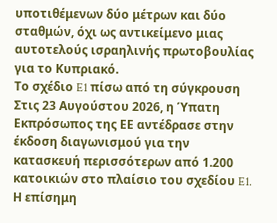υποτιθέμενων δύο μέτρων και δύο σταθμών, όχι ως αντικείμενο μιας αυτοτελούς ισραηλινής πρωτοβουλίας για το Κυπριακό.
Το σχέδιο E1 πίσω από τη σύγκρουση
Στις 23 Αυγούστου 2026, η Ύπατη Εκπρόσωπος της ΕΕ αντέδρασε στην έκδοση διαγωνισμού για την κατασκευή περισσότερων από 1.200 κατοικιών στο πλαίσιο του σχεδίου E1. Η επίσημη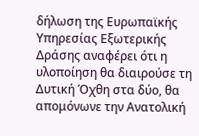δήλωση της Ευρωπαϊκής Υπηρεσίας Εξωτερικής Δράσης αναφέρει ότι η υλοποίηση θα διαιρούσε τη Δυτική Όχθη στα δύο, θα απομόνωνε την Ανατολική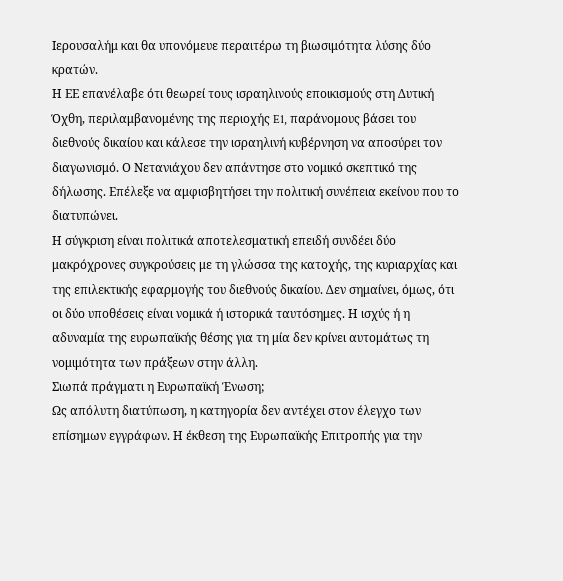Ιερουσαλήμ και θα υπονόμευε περαιτέρω τη βιωσιμότητα λύσης δύο κρατών.
Η ΕΕ επανέλαβε ότι θεωρεί τους ισραηλινούς εποικισμούς στη Δυτική Όχθη, περιλαμβανομένης της περιοχής E1, παράνομους βάσει του διεθνούς δικαίου και κάλεσε την ισραηλινή κυβέρνηση να αποσύρει τον διαγωνισμό. Ο Νετανιάχου δεν απάντησε στο νομικό σκεπτικό της δήλωσης. Επέλεξε να αμφισβητήσει την πολιτική συνέπεια εκείνου που το διατυπώνει.
Η σύγκριση είναι πολιτικά αποτελεσματική επειδή συνδέει δύο μακρόχρονες συγκρούσεις με τη γλώσσα της κατοχής, της κυριαρχίας και της επιλεκτικής εφαρμογής του διεθνούς δικαίου. Δεν σημαίνει, όμως, ότι οι δύο υποθέσεις είναι νομικά ή ιστορικά ταυτόσημες. Η ισχύς ή η αδυναμία της ευρωπαϊκής θέσης για τη μία δεν κρίνει αυτομάτως τη νομιμότητα των πράξεων στην άλλη.
Σιωπά πράγματι η Ευρωπαϊκή Ένωση;
Ως απόλυτη διατύπωση, η κατηγορία δεν αντέχει στον έλεγχο των επίσημων εγγράφων. Η έκθεση της Ευρωπαϊκής Επιτροπής για την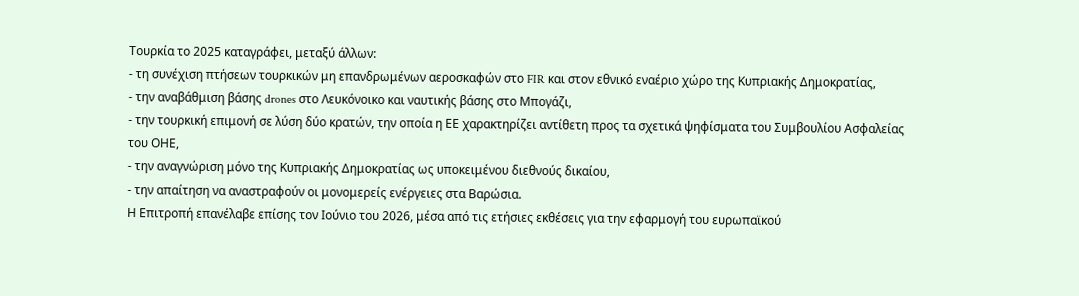Τουρκία το 2025 καταγράφει, μεταξύ άλλων:
- τη συνέχιση πτήσεων τουρκικών μη επανδρωμένων αεροσκαφών στο FIR και στον εθνικό εναέριο χώρο της Κυπριακής Δημοκρατίας,
- την αναβάθμιση βάσης drones στο Λευκόνοικο και ναυτικής βάσης στο Μπογάζι,
- την τουρκική επιμονή σε λύση δύο κρατών, την οποία η ΕΕ χαρακτηρίζει αντίθετη προς τα σχετικά ψηφίσματα του Συμβουλίου Ασφαλείας του ΟΗΕ,
- την αναγνώριση μόνο της Κυπριακής Δημοκρατίας ως υποκειμένου διεθνούς δικαίου,
- την απαίτηση να αναστραφούν οι μονομερείς ενέργειες στα Βαρώσια.
Η Επιτροπή επανέλαβε επίσης τον Ιούνιο του 2026, μέσα από τις ετήσιες εκθέσεις για την εφαρμογή του ευρωπαϊκού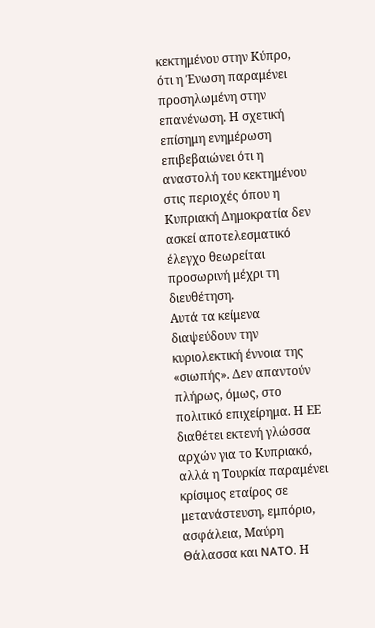κεκτημένου στην Κύπρο, ότι η Ένωση παραμένει προσηλωμένη στην επανένωση. Η σχετική επίσημη ενημέρωση επιβεβαιώνει ότι η αναστολή του κεκτημένου στις περιοχές όπου η Κυπριακή Δημοκρατία δεν ασκεί αποτελεσματικό έλεγχο θεωρείται προσωρινή μέχρι τη διευθέτηση.
Αυτά τα κείμενα διαψεύδουν την κυριολεκτική έννοια της «σιωπής». Δεν απαντούν πλήρως, όμως, στο πολιτικό επιχείρημα. Η ΕΕ διαθέτει εκτενή γλώσσα αρχών για το Κυπριακό, αλλά η Τουρκία παραμένει κρίσιμος εταίρος σε μετανάστευση, εμπόριο, ασφάλεια, Μαύρη Θάλασσα και NATO. Η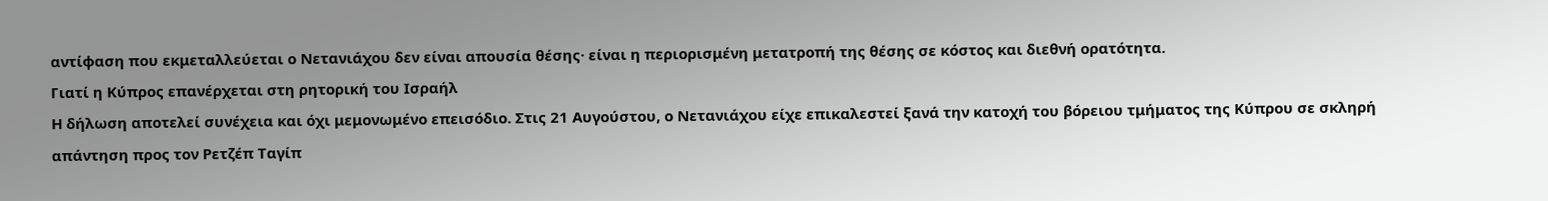αντίφαση που εκμεταλλεύεται ο Νετανιάχου δεν είναι απουσία θέσης· είναι η περιορισμένη μετατροπή της θέσης σε κόστος και διεθνή ορατότητα.
Γιατί η Κύπρος επανέρχεται στη ρητορική του Ισραήλ
Η δήλωση αποτελεί συνέχεια και όχι μεμονωμένο επεισόδιο. Στις 21 Αυγούστου, ο Νετανιάχου είχε επικαλεστεί ξανά την κατοχή του βόρειου τμήματος της Κύπρου σε σκληρή απάντηση προς τον Ρετζέπ Ταγίπ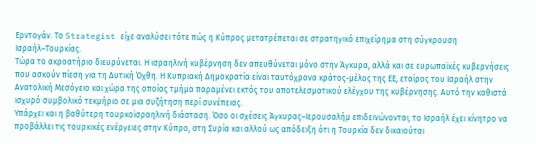Ερντογάν. Το Strategist είχε αναλύσει τότε πώς η Κύπρος μετατρέπεται σε στρατηγικό επιχείρημα στη σύγκρουση Ισραήλ–Τουρκίας.
Τώρα το ακροατήριο διευρύνεται. Η ισραηλινή κυβέρνηση δεν απευθύνεται μόνο στην Άγκυρα, αλλά και σε ευρωπαϊκές κυβερνήσεις που ασκούν πίεση για τη Δυτική Όχθη. Η Κυπριακή Δημοκρατία είναι ταυτόχρονα κράτος-μέλος της ΕΕ, εταίρος του Ισραήλ στην Ανατολική Μεσόγειο και χώρα της οποίας τμήμα παραμένει εκτός του αποτελεσματικού ελέγχου της κυβέρνησης. Αυτό την καθιστά ισχυρό συμβολικό τεκμήριο σε μια συζήτηση περί συνέπειας.
Υπάρχει και η βαθύτερη τουρκοϊσραηλινή διάσταση. Όσο οι σχέσεις Άγκυρας–Ιερουσαλήμ επιδεινώνονται, το Ισραήλ έχει κίνητρο να προβάλλει τις τουρκικές ενέργειες στην Κύπρο, στη Συρία και αλλού ως απόδειξη ότι η Τουρκία δεν δικαιούται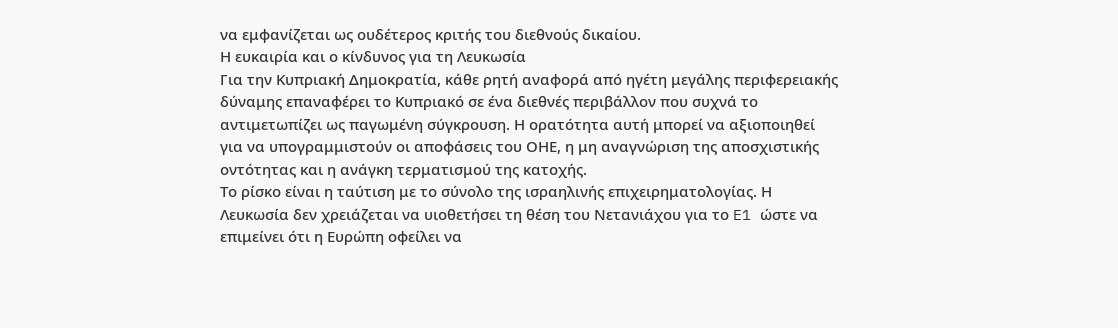να εμφανίζεται ως ουδέτερος κριτής του διεθνούς δικαίου.
Η ευκαιρία και ο κίνδυνος για τη Λευκωσία
Για την Κυπριακή Δημοκρατία, κάθε ρητή αναφορά από ηγέτη μεγάλης περιφερειακής δύναμης επαναφέρει το Κυπριακό σε ένα διεθνές περιβάλλον που συχνά το αντιμετωπίζει ως παγωμένη σύγκρουση. Η ορατότητα αυτή μπορεί να αξιοποιηθεί για να υπογραμμιστούν οι αποφάσεις του ΟΗΕ, η μη αναγνώριση της αποσχιστικής οντότητας και η ανάγκη τερματισμού της κατοχής.
Το ρίσκο είναι η ταύτιση με το σύνολο της ισραηλινής επιχειρηματολογίας. Η Λευκωσία δεν χρειάζεται να υιοθετήσει τη θέση του Νετανιάχου για το E1 ώστε να επιμείνει ότι η Ευρώπη οφείλει να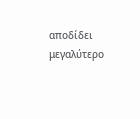αποδίδει μεγαλύτερο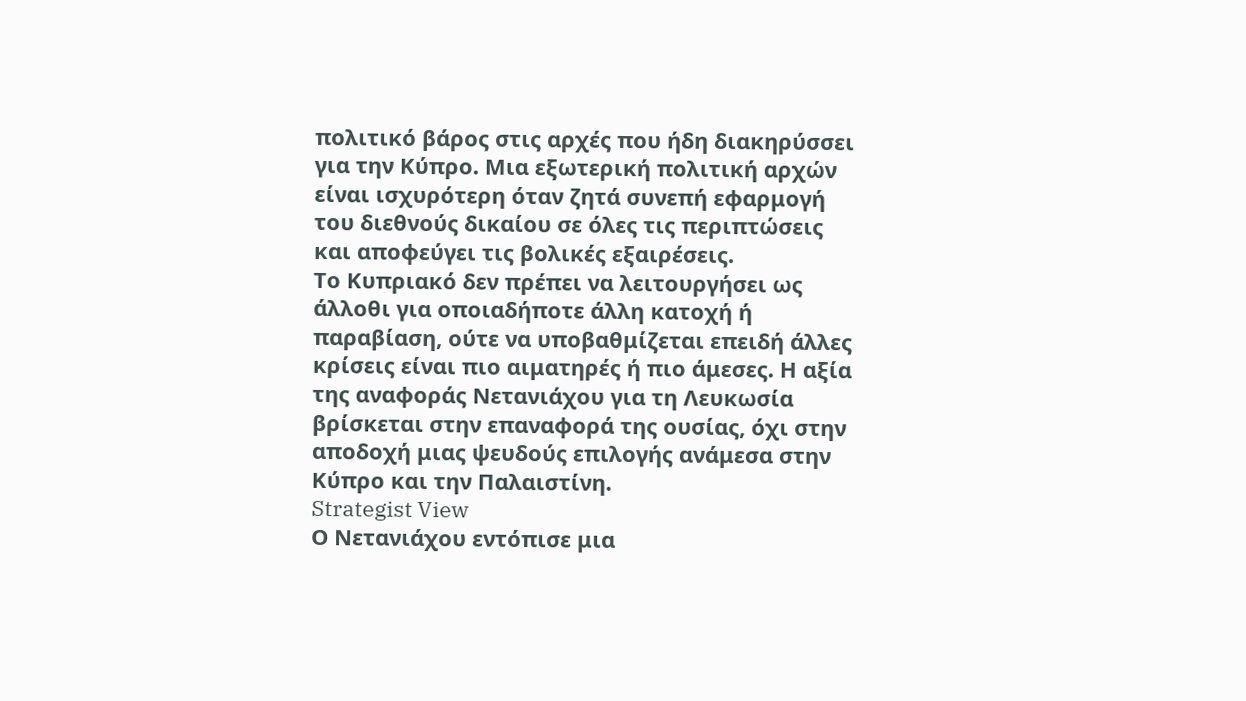πολιτικό βάρος στις αρχές που ήδη διακηρύσσει για την Κύπρο. Μια εξωτερική πολιτική αρχών είναι ισχυρότερη όταν ζητά συνεπή εφαρμογή του διεθνούς δικαίου σε όλες τις περιπτώσεις και αποφεύγει τις βολικές εξαιρέσεις.
Το Κυπριακό δεν πρέπει να λειτουργήσει ως άλλοθι για οποιαδήποτε άλλη κατοχή ή παραβίαση, ούτε να υποβαθμίζεται επειδή άλλες κρίσεις είναι πιο αιματηρές ή πιο άμεσες. Η αξία της αναφοράς Νετανιάχου για τη Λευκωσία βρίσκεται στην επαναφορά της ουσίας, όχι στην αποδοχή μιας ψευδούς επιλογής ανάμεσα στην Κύπρο και την Παλαιστίνη.
Strategist View
Ο Νετανιάχου εντόπισε μια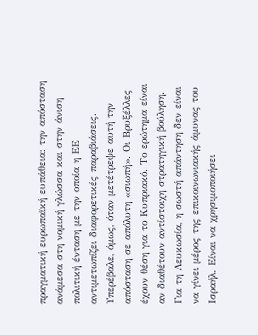πραγματική ευρωπαϊκή ευπάθεια: την απόσταση ανάμεσα στη νομική γλώσσα και στην άνιση πολιτική ένταση με την οποία η ΕΕ αντιμετωπίζει διαφορετικές παραβιάσεις. Υπερέβαλε, όμως, όταν μετέτρεψε αυτή την απόσταση σε απόλυτη «σιωπή». Οι Βρυξέλλες έχουν θέση για το Κυπριακό. Το ερώτημα είναι αν διαθέτουν αντίστοιχη στρατηγική βούληση.
Για τη Λευκωσία, η σωστή απάντηση δεν είναι να γίνει μέρος της επικοινωνιακής άμυνας του Ισραήλ. Είναι να χρησιμοποιήσει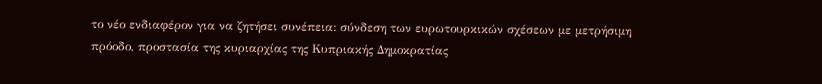το νέο ενδιαφέρον για να ζητήσει συνέπεια: σύνδεση των ευρωτουρκικών σχέσεων με μετρήσιμη πρόοδο, προστασία της κυριαρχίας της Κυπριακής Δημοκρατίας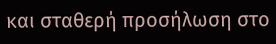και σταθερή προσήλωση στο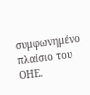συμφωνημένο πλαίσιο του ΟΗΕ.